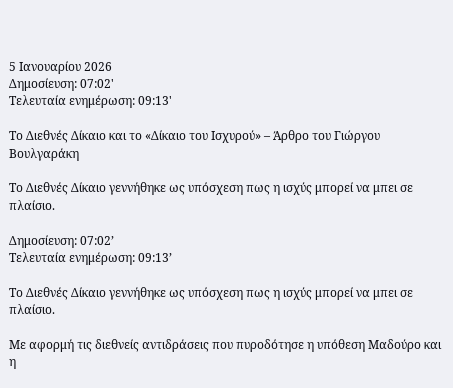5 Ιανουαρίου 2026
Δημοσίευση: 07:02'
Τελευταία ενημέρωση: 09:13'

Το Διεθνές Δίκαιο και το «Δίκαιο του Ισχυρού» – Άρθρο του Γιώργου Βουλγαράκη

Το Διεθνές Δίκαιο γεννήθηκε ως υπόσχεση πως η ισχύς μπορεί να μπει σε πλαίσιο.

Δημοσίευση: 07:02’
Τελευταία ενημέρωση: 09:13’

Το Διεθνές Δίκαιο γεννήθηκε ως υπόσχεση πως η ισχύς μπορεί να μπει σε πλαίσιο.

Με αφορμή τις διεθνείς αντιδράσεις που πυροδότησε η υπόθεση Μαδούρο και η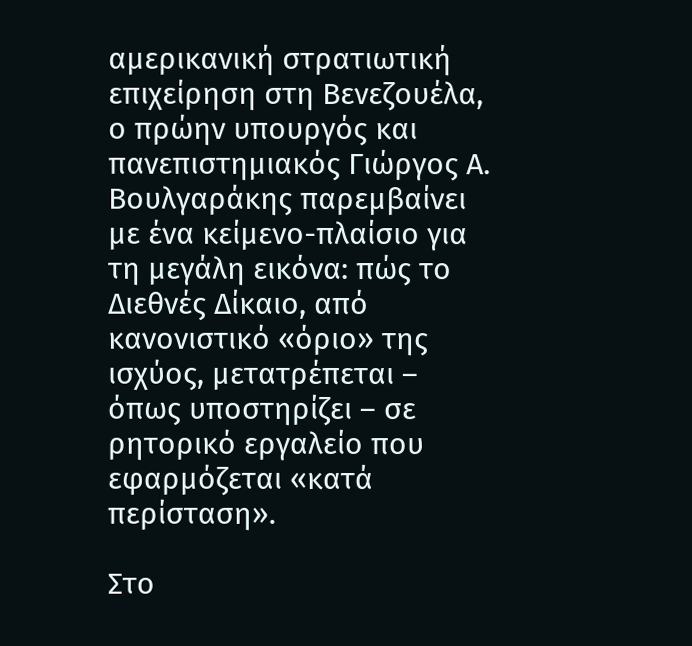αμερικανική στρατιωτική επιχείρηση στη Βενεζουέλα, ο πρώην υπουργός και πανεπιστημιακός Γιώργος Α. Βουλγαράκης παρεμβαίνει με ένα κείμενο-πλαίσιο για τη μεγάλη εικόνα: πώς το Διεθνές Δίκαιο, από κανονιστικό «όριο» της ισχύος, μετατρέπεται – όπως υποστηρίζει – σε ρητορικό εργαλείο που εφαρμόζεται «κατά περίσταση».

Στο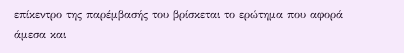επίκεντρο της παρέμβασής του βρίσκεται το ερώτημα που αφορά άμεσα και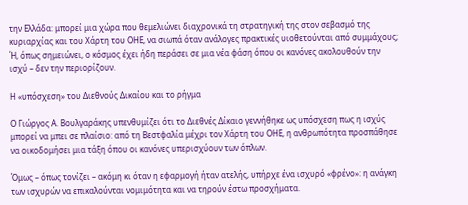την Ελλάδα: μπορεί μια χώρα που θεμελιώνει διαχρονικά τη στρατηγική της στον σεβασμό της κυριαρχίας και του Χάρτη του ΟΗΕ, να σιωπά όταν ανάλογες πρακτικές υιοθετούνται από συμμάχους; Ή, όπως σημειώνει, ο κόσμος έχει ήδη περάσει σε μια νέα φάση όπου οι κανόνες ακολουθούν την ισχύ – δεν την περιορίζουν.

Η «υπόσχεση» του Διεθνούς Δικαίου και το ρήγμα

Ο Γιώργος Α. Βουλγαράκης υπενθυμίζει ότι το Διεθνές Δίκαιο γεννήθηκε ως υπόσχεση πως η ισχύς μπορεί να μπει σε πλαίσιο: από τη Βεστφαλία μέχρι τον Χάρτη του ΟΗΕ, η ανθρωπότητα προσπάθησε να οικοδομήσει μια τάξη όπου οι κανόνες υπερισχύουν των όπλων.

Όμως – όπως τονίζει – ακόμη κι όταν η εφαρμογή ήταν ατελής, υπήρχε ένα ισχυρό «φρένο»: η ανάγκη των ισχυρών να επικαλούνται νομιμότητα και να τηρούν έστω προσχήματα.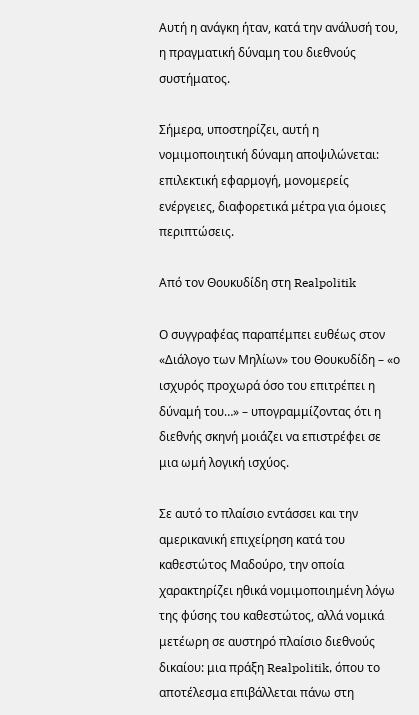Αυτή η ανάγκη ήταν, κατά την ανάλυσή του, η πραγματική δύναμη του διεθνούς συστήματος.

Σήμερα, υποστηρίζει, αυτή η νομιμοποιητική δύναμη αποψιλώνεται: επιλεκτική εφαρμογή, μονομερείς ενέργειες, διαφορετικά μέτρα για όμοιες περιπτώσεις.

Από τον Θουκυδίδη στη Realpolitik

Ο συγγραφέας παραπέμπει ευθέως στον «Διάλογο των Μηλίων» του Θουκυδίδη – «ο ισχυρός προχωρά όσο του επιτρέπει η δύναμή του…» – υπογραμμίζοντας ότι η διεθνής σκηνή μοιάζει να επιστρέφει σε μια ωμή λογική ισχύος.

Σε αυτό το πλαίσιο εντάσσει και την αμερικανική επιχείρηση κατά του καθεστώτος Μαδούρο, την οποία χαρακτηρίζει ηθικά νομιμοποιημένη λόγω της φύσης του καθεστώτος, αλλά νομικά μετέωρη σε αυστηρό πλαίσιο διεθνούς δικαίου: μια πράξη Realpolitik, όπου το αποτέλεσμα επιβάλλεται πάνω στη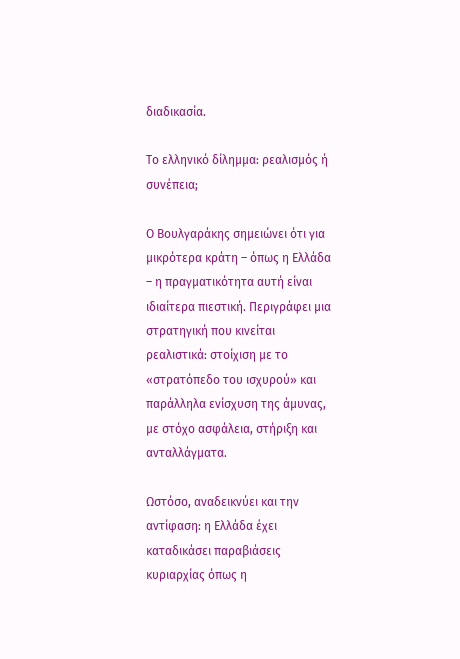διαδικασία.

Το ελληνικό δίλημμα: ρεαλισμός ή συνέπεια;

Ο Βουλγαράκης σημειώνει ότι για μικρότερα κράτη – όπως η Ελλάδα – η πραγματικότητα αυτή είναι ιδιαίτερα πιεστική. Περιγράφει μια στρατηγική που κινείται ρεαλιστικά: στοίχιση με το «στρατόπεδο του ισχυρού» και παράλληλα ενίσχυση της άμυνας, με στόχο ασφάλεια, στήριξη και ανταλλάγματα.

Ωστόσο, αναδεικνύει και την αντίφαση: η Ελλάδα έχει καταδικάσει παραβιάσεις κυριαρχίας όπως η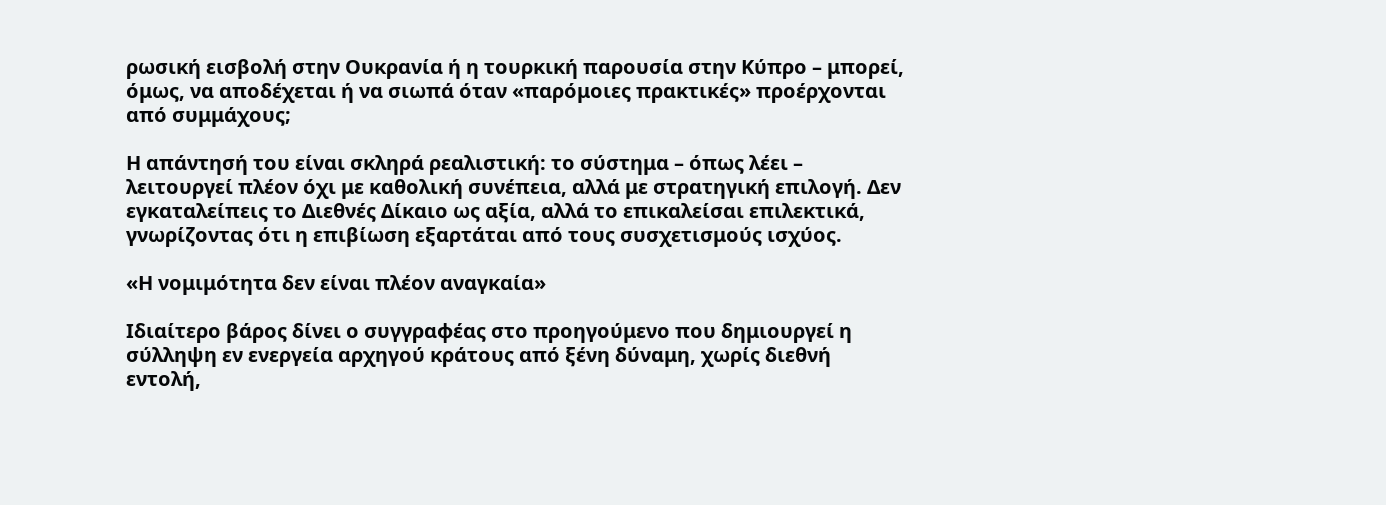ρωσική εισβολή στην Ουκρανία ή η τουρκική παρουσία στην Κύπρο – μπορεί, όμως, να αποδέχεται ή να σιωπά όταν «παρόμοιες πρακτικές» προέρχονται από συμμάχους;

Η απάντησή του είναι σκληρά ρεαλιστική: το σύστημα – όπως λέει – λειτουργεί πλέον όχι με καθολική συνέπεια, αλλά με στρατηγική επιλογή. Δεν εγκαταλείπεις το Διεθνές Δίκαιο ως αξία, αλλά το επικαλείσαι επιλεκτικά, γνωρίζοντας ότι η επιβίωση εξαρτάται από τους συσχετισμούς ισχύος.

«Η νομιμότητα δεν είναι πλέον αναγκαία»

Ιδιαίτερο βάρος δίνει ο συγγραφέας στο προηγούμενο που δημιουργεί η σύλληψη εν ενεργεία αρχηγού κράτους από ξένη δύναμη, χωρίς διεθνή εντολή,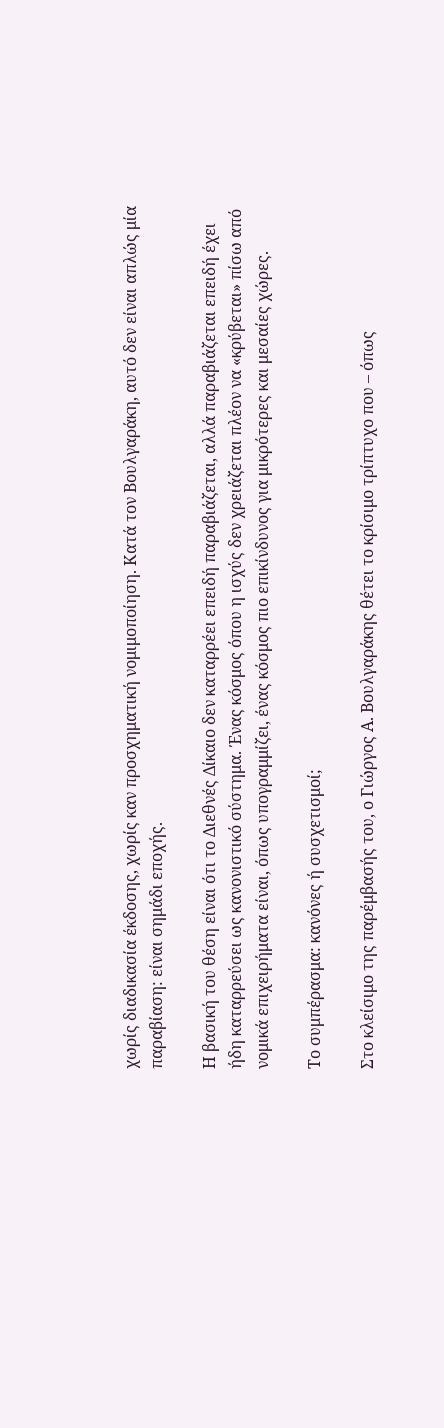χωρίς διαδικασία έκδοσης, χωρίς καν προσχηματική νομιμοποίηση. Κατά τον Βουλγαράκη, αυτό δεν είναι απλώς μία παραβίαση: είναι σημάδι εποχής.

Η βασική του θέση είναι ότι το Διεθνές Δίκαιο δεν καταρρέει επειδή παραβιάζεται, αλλά παραβιάζεται επειδή έχει ήδη καταρρεύσει ως κανονιστικό σύστημα. Ένας κόσμος όπου η ισχύς δεν χρειάζεται πλέον να «κρύβεται» πίσω από νομικά επιχειρήματα είναι, όπως υπογραμμίζει, ένας κόσμος πιο επικίνδυνος για μικρότερες και μεσαίες χώρες.

Το συμπέρασμα: κανόνες ή συσχετισμοί;

Στο κλείσιμο της παρέμβασής του, ο Γιώργος Α. Βουλγαράκης θέτει το κρίσιμο τρίπτυχο που – όπως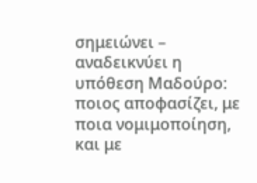σημειώνει – αναδεικνύει η υπόθεση Μαδούρο:
ποιος αποφασίζει, με ποια νομιμοποίηση, και με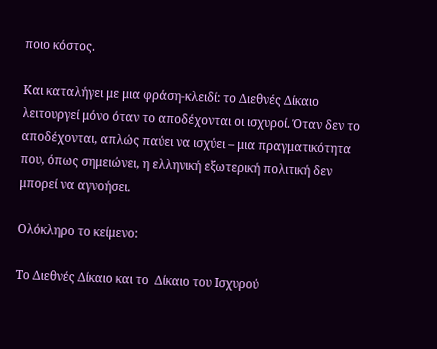ποιο κόστος.

Και καταλήγει με μια φράση-κλειδί: το Διεθνές Δίκαιο λειτουργεί μόνο όταν το αποδέχονται οι ισχυροί. Όταν δεν το αποδέχονται, απλώς παύει να ισχύει – μια πραγματικότητα που, όπως σημειώνει, η ελληνική εξωτερική πολιτική δεν μπορεί να αγνοήσει.

Ολόκληρο το κείμενο:

Το Διεθνές Δίκαιο και το  Δίκαιο του Ισχυρού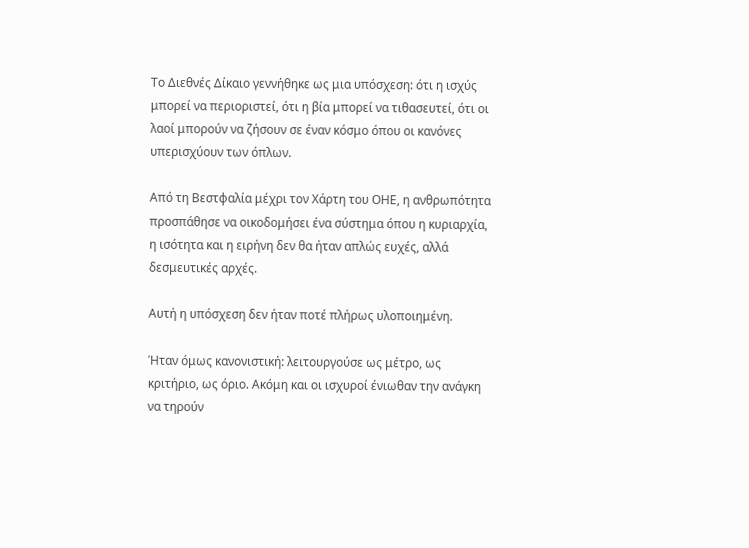Το Διεθνές Δίκαιο γεννήθηκε ως μια υπόσχεση: ότι η ισχύς μπορεί να περιοριστεί, ότι η βία μπορεί να τιθασευτεί, ότι οι λαοί μπορούν να ζήσουν σε έναν κόσμο όπου οι κανόνες υπερισχύουν των όπλων.

Από τη Βεστφαλία μέχρι τον Χάρτη του ΟΗΕ, η ανθρωπότητα προσπάθησε να οικοδομήσει ένα σύστημα όπου η κυριαρχία, η ισότητα και η ειρήνη δεν θα ήταν απλώς ευχές, αλλά δεσμευτικές αρχές.

Αυτή η υπόσχεση δεν ήταν ποτέ πλήρως υλοποιημένη.

Ήταν όμως κανονιστική: λειτουργούσε ως μέτρο, ως κριτήριο, ως όριο. Ακόμη και οι ισχυροί ένιωθαν την ανάγκη να τηρούν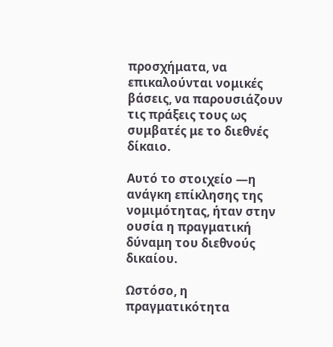προσχήματα, να επικαλούνται νομικές βάσεις, να παρουσιάζουν τις πράξεις τους ως συμβατές με το διεθνές δίκαιο.

Αυτό το στοιχείο —η ανάγκη επίκλησης της νομιμότητας, ήταν στην ουσία η πραγματική δύναμη του διεθνούς δικαίου.

Ωστόσο, η πραγματικότητα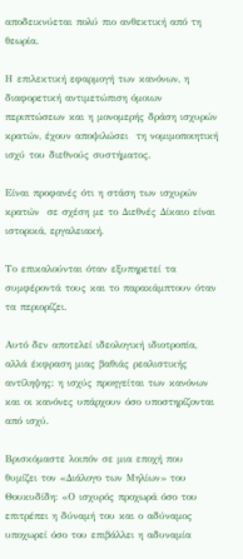αποδεικνύεται πολύ πιο ανθεκτική από τη θεωρία.

Η επιλεκτική εφαρμογή των κανόνων, η διαφορετική αντιμετώπιση όμοιων περιπτώσεων και η μονομερής δράση ισχυρών κρατών, έχουν αποψιλώσει  τη νομιμοποιητική ισχύ του διεθνούς συστήματος.

Είναι προφανές ότι η στάση των ισχυρών κρατών  σε σχέση με το Διεθνές Δίκαιο είναι  ιστορικά, εργαλειακή.

Το επικαλούνται όταν εξυπηρετεί τα συμφέροντά τους και το παρακάμπτουν όταν τα περιορίζει.

Αυτό δεν αποτελεί ιδεολογική ιδιοτροπία, αλλά έκφραση μιας βαθιάς ρεαλιστικής αντίληψης: η ισχύς προηγείται των κανόνων και οι κανόνες υπάρχουν όσο υποστηρίζονται από ισχύ.

Βρισκόμαστε λοιπόν σε μια εποχή που θυμίζει τον «Διάλογο των Μηλίων» του Θουκυδίδη: «Ο ισχυρός προχωρά όσο του επιτρέπει η δύναμή του και ο αδύναμος υποχωρεί όσο του επιβάλλει η αδυναμία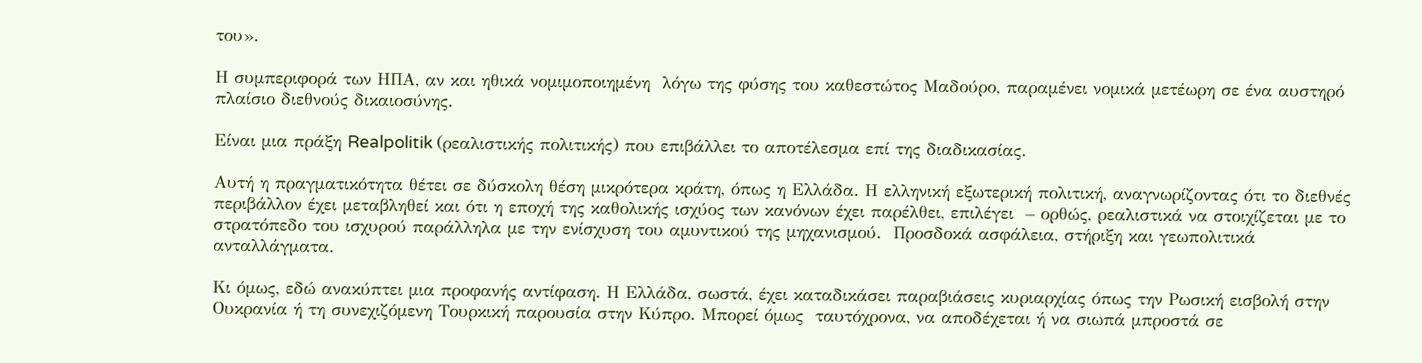του».

Η συμπεριφορά των ΗΠΑ, αν και ηθικά νομιμοποιημένη  λόγω της φύσης του καθεστώτος Μαδούρο, παραμένει νομικά μετέωρη σε ένα αυστηρό πλαίσιο διεθνούς δικαιοσύνης.

Είναι μια πράξη Realpolitik (ρεαλιστικής πολιτικής) που επιβάλλει το αποτέλεσμα επί της διαδικασίας.

Αυτή η πραγματικότητα θέτει σε δύσκολη θέση μικρότερα κράτη, όπως η Ελλάδα. Η ελληνική εξωτερική πολιτική, αναγνωρίζοντας ότι το διεθνές περιβάλλον έχει μεταβληθεί και ότι η εποχή της καθολικής ισχύος των κανόνων έχει παρέλθει, επιλέγει  – ορθώς, ρεαλιστικά να στοιχίζεται με το στρατόπεδο του ισχυρού παράλληλα με την ενίσχυση του αμυντικού της μηχανισμού.  Προσδοκά ασφάλεια, στήριξη και γεωπολιτικά ανταλλάγματα.

Κι όμως, εδώ ανακύπτει μια προφανής αντίφαση. Η Ελλάδα, σωστά, έχει καταδικάσει παραβιάσεις κυριαρχίας όπως την Ρωσική εισβολή στην Ουκρανία ή τη συνεχιζόμενη Τουρκική παρουσία στην Κύπρο. Μπορεί όμως  ταυτόχρονα, να αποδέχεται ή να σιωπά μπροστά σε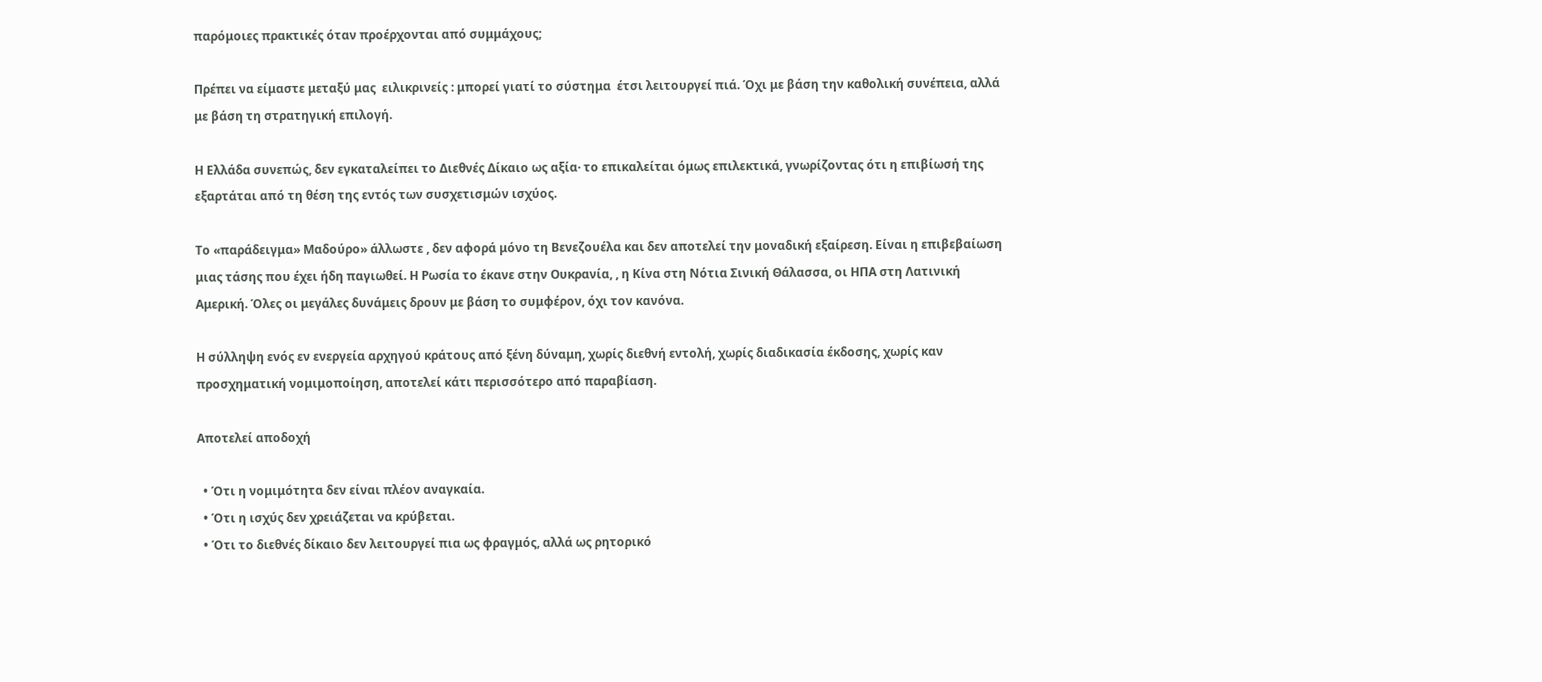παρόμοιες πρακτικές όταν προέρχονται από συμμάχους;

Πρέπει να είμαστε μεταξύ μας  ειλικρινείς : μπορεί γιατί το σύστημα  έτσι λειτουργεί πιά. Όχι με βάση την καθολική συνέπεια, αλλά με βάση τη στρατηγική επιλογή.

Η Ελλάδα συνεπώς, δεν εγκαταλείπει το Διεθνές Δίκαιο ως αξία· το επικαλείται όμως επιλεκτικά, γνωρίζοντας ότι η επιβίωσή της εξαρτάται από τη θέση της εντός των συσχετισμών ισχύος.

Το «παράδειγμα» Μαδούρο» άλλωστε , δεν αφορά μόνο τη Βενεζουέλα και δεν αποτελεί την μοναδική εξαίρεση. Είναι η επιβεβαίωση μιας τάσης που έχει ήδη παγιωθεί. Η Ρωσία το έκανε στην Ουκρανία, , η Κίνα στη Νότια Σινική Θάλασσα, οι ΗΠΑ στη Λατινική Αμερική. Όλες οι μεγάλες δυνάμεις δρουν με βάση το συμφέρον, όχι τον κανόνα.

Η σύλληψη ενός εν ενεργεία αρχηγού κράτους από ξένη δύναμη, χωρίς διεθνή εντολή, χωρίς διαδικασία έκδοσης, χωρίς καν προσχηματική νομιμοποίηση, αποτελεί κάτι περισσότερο από παραβίαση.

Αποτελεί αποδοχή

  • Ότι η νομιμότητα δεν είναι πλέον αναγκαία.
  • Ότι η ισχύς δεν χρειάζεται να κρύβεται.
  • Ότι το διεθνές δίκαιο δεν λειτουργεί πια ως φραγμός, αλλά ως ρητορικό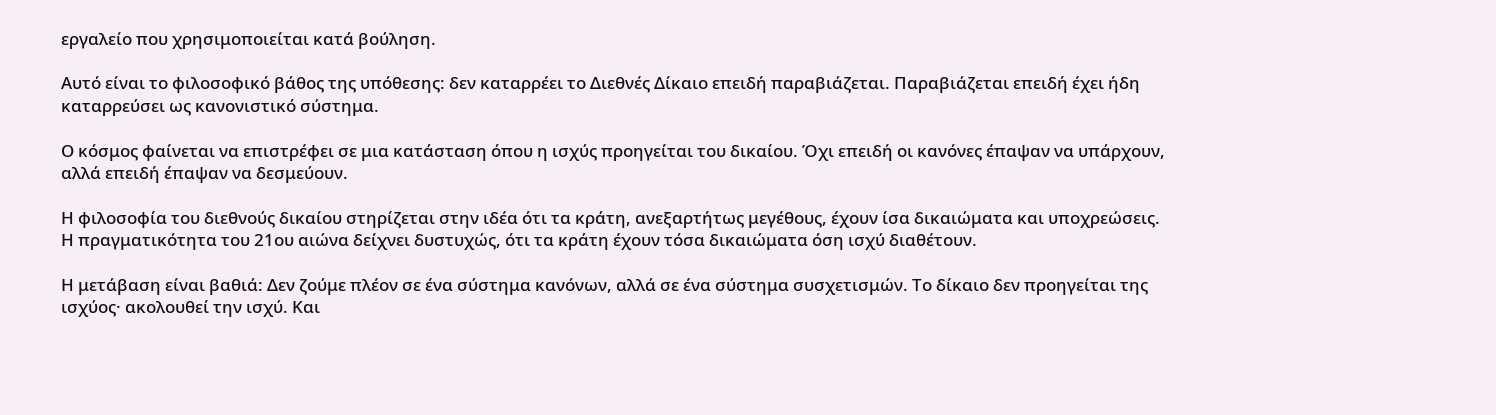εργαλείο που χρησιμοποιείται κατά βούληση.

Αυτό είναι το φιλοσοφικό βάθος της υπόθεσης: δεν καταρρέει το Διεθνές Δίκαιο επειδή παραβιάζεται. Παραβιάζεται επειδή έχει ήδη καταρρεύσει ως κανονιστικό σύστημα.

Ο κόσμος φαίνεται να επιστρέφει σε μια κατάσταση όπου η ισχύς προηγείται του δικαίου. Όχι επειδή οι κανόνες έπαψαν να υπάρχουν, αλλά επειδή έπαψαν να δεσμεύουν.

Η φιλοσοφία του διεθνούς δικαίου στηρίζεται στην ιδέα ότι τα κράτη, ανεξαρτήτως μεγέθους, έχουν ίσα δικαιώματα και υποχρεώσεις. Η πραγματικότητα του 21ου αιώνα δείχνει δυστυχώς, ότι τα κράτη έχουν τόσα δικαιώματα όση ισχύ διαθέτουν.

Η μετάβαση είναι βαθιά: Δεν ζούμε πλέον σε ένα σύστημα κανόνων, αλλά σε ένα σύστημα συσχετισμών. Το δίκαιο δεν προηγείται της ισχύος· ακολουθεί την ισχύ. Και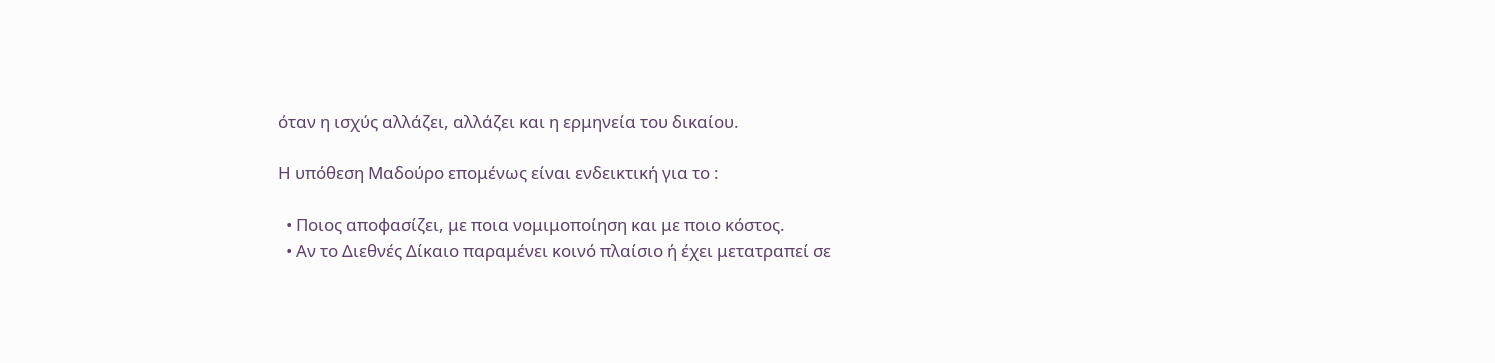όταν η ισχύς αλλάζει, αλλάζει και η ερμηνεία του δικαίου.

Η υπόθεση Μαδούρο επομένως είναι ενδεικτική για το :

  • Ποιος αποφασίζει, με ποια νομιμοποίηση και με ποιο κόστος.
  • Αν το Διεθνές Δίκαιο παραμένει κοινό πλαίσιο ή έχει μετατραπεί σε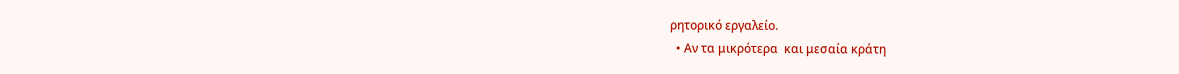ρητορικό εργαλείο.
  • Αν τα μικρότερα  και μεσαία κράτη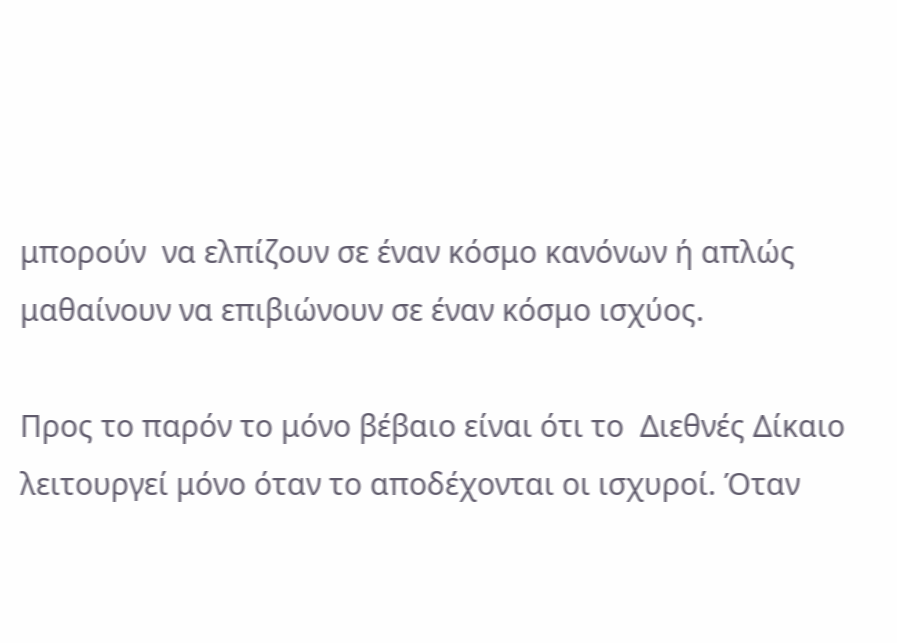μπορούν  να ελπίζουν σε έναν κόσμο κανόνων ή απλώς μαθαίνουν να επιβιώνουν σε έναν κόσμο ισχύος.

Προς το παρόν το μόνο βέβαιο είναι ότι το  Διεθνές Δίκαιο λειτουργεί μόνο όταν το αποδέχονται οι ισχυροί. Όταν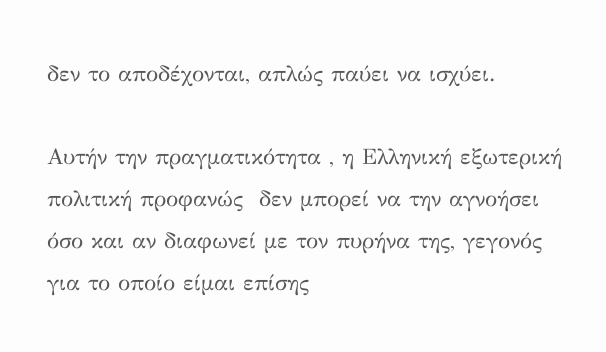δεν το αποδέχονται, απλώς παύει να ισχύει.

Αυτήν την πραγματικότητα , η Ελληνική εξωτερική πολιτική προφανώς  δεν μπορεί να την αγνοήσει όσο και αν διαφωνεί με τον πυρήνα της, γεγονός για το οποίο είμαι επίσης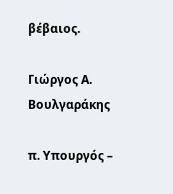βέβαιος.

Γιώργος Α. Βουλγαράκης

π. Υπουργός –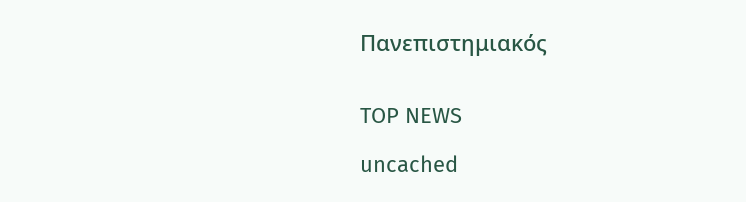Πανεπιστημιακός


TOP NEWS

uncached